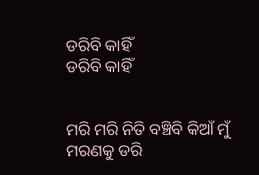ଡରିବି କାହିଁ
ଡରିବି କାହିଁ


ମରି ମରି ନିତି ବଞ୍ଚିବି କିଆଁ ମୁଁ
ମରଣକୁ ଡରି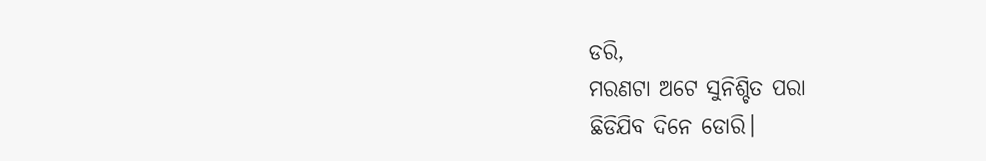ଡରି,
ମରଣଟା ଅଟେ ସୁନିଶ୍ଚିତ ପରା
ଛିଡିଯିବ ଦିନେ ଡୋରି।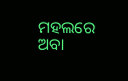ମହଲରେ ଅବା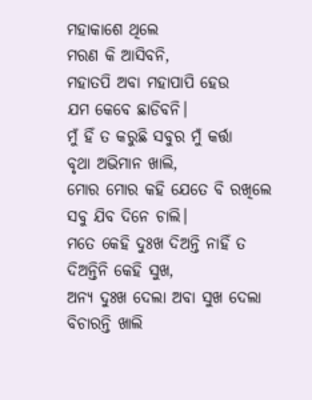ମହାକାଶେ ଥିଲେ
ମରଣ କି ଆସିବନି,
ମହାତପି ଅବା ମହାପାପି ହେଉ
ଯମ କେବେ ଛାଡିବନି।
ମୁଁ ହିଁ ତ କରୁଛି ସବୁର ମୁଁ କର୍ତ୍ତା
ବୃଥା ଅଭିମାନ ଖାଲି,
ମୋର ମୋର କହି ଯେତେ ବି ରଖିଲେ
ସବୁ ଯିବ ଦିନେ ଚାଲି।
ମତେ କେହି ଦୁଃଖ ଦିଅନ୍ତି ନାହିଁ ତ
ଦିଅନ୍ତିନି କେହି ସୁଖ,
ଅନ୍ୟ ଦୁଃଖ ଦେଲା ଅବା ସୁଖ ଦେଲା
ବିଚାରନ୍ତି ଖାଲି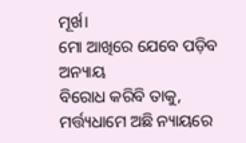ମୂର୍ଖ।
ମୋ ଆଖିରେ ଯେବେ ପଡ଼ିବ ଅନ୍ୟାୟ
ବିରୋଧ କରିବି ତାକୁ,
ମର୍ତ୍ତ୍ୟଧାମେ ଅଛି ନ୍ୟାୟରେ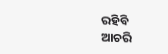ରହିବି
ଆଚରି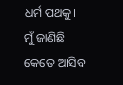ଧର୍ମ ପଥକୁ।
ମୁଁ ଜାଣିଛି କେତେ ଆସିବ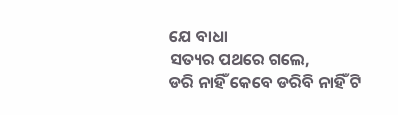ଯେ ବାଧା
ସତ୍ୟର ପଥରେ ଗଲେ,
ଡରି ନାହିଁ କେବେ ଡରିବି ନାହିଁ ଟି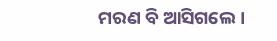ମରଣ ବି ଆସିଗଲେ।